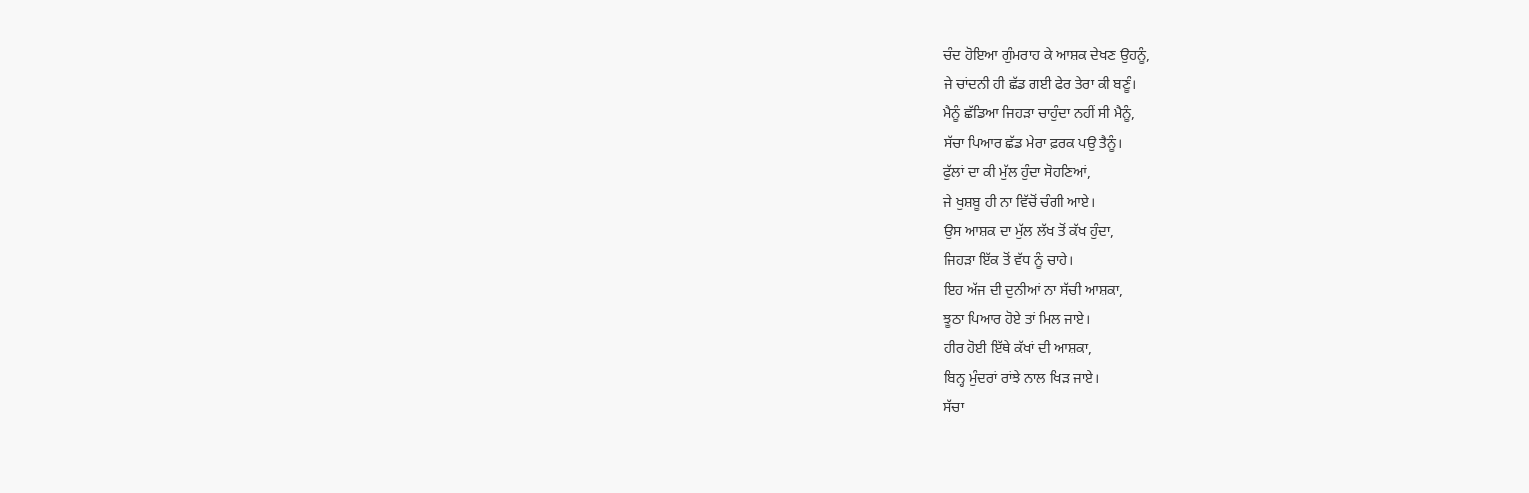ਚੰਦ ਹੋਇਆ ਗੁੰਮਰਾਹ ਕੇ ਆਸ਼ਕ ਦੇਖਣ ਉਹਨੂੰ,
ਜੇ ਚਾਂਦਨੀ ਹੀ ਛੱਡ ਗਈ ਫੇਰ ਤੇਰਾ ਕੀ ਬਣੂੰ।
ਮੈਨੂੰ ਛੱਡਿਆ ਜਿਹੜਾ ਚਾਹੁੰਦਾ ਨਹੀਂ ਸੀ ਮੈਨੂੰ,
ਸੱਚਾ ਪਿਆਰ ਛੱਡ ਮੇਰਾ ਫ਼ਰਕ ਪਉ ਤੈਨੂੰ।
ਫੁੱਲਾਂ ਦਾ ਕੀ ਮੁੱਲ ਹੁੰਦਾ ਸੋਹਣਿਆਂ,
ਜੇ ਖੁਸ਼ਬੂ ਹੀ ਨਾ ਵਿੱਚੋਂ ਚੰਗੀ ਆਏ।
ਉਸ ਆਸ਼ਕ ਦਾ ਮੁੱਲ ਲੱਖ ਤੋਂ ਕੱਖ ਹੁੰਦਾ,
ਜਿਹੜਾ ਇੱਕ ਤੋਂ ਵੱਧ ਨੂੰ ਚਾਹੇ।
ਇਹ ਅੱਜ ਦੀ ਦੁਨੀਆਂ ਨਾ ਸੱਚੀ ਆਸ਼ਕਾ,
ਝੂਠਾ ਪਿਆਰ ਹੋਏ ਤਾਂ ਮਿਲ ਜਾਏ।
ਹੀਰ ਹੋਈ ਇੱਥੇ ਕੱਖਾਂ ਦੀ ਆਸ਼ਕਾ,
ਬਿਨ੍ਹ ਮੁੰਦਰਾਂ ਰਾਂਝੇ ਨਾਲ ਖਿੜ ਜਾਏ।
ਸੱਚਾ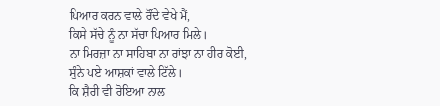ਪਿਆਰ ਕਰਨ ਵਾਲੇ ਰੌਂਦੇ ਵੇਖੇ ਮੈਂ,
ਕਿਸੇ ਸੱਚੇ ਨੂੰ ਨਾ ਸੱਚਾ ਪਿਆਰ ਮਿਲੇ।
ਨਾ ਮਿਰਜ਼ਾ ਨਾ ਸਾਹਿਬਾ ਨਾ ਰਾਂਝਾ ਨਾ ਹੀਰ ਕੋਈ,
ਸੁੰਨੇ ਪਏ ਆਸ਼ਕਾਂ ਵਾਲੇ ਟਿੱਲੇ।
ਕਿ ਸ਼ੈਰੀ ਵੀ ਰੋਇਆ ਨਾਲ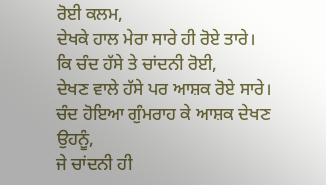ਰੋਈ ਕਲਮ,
ਦੇਖਕੇ ਹਾਲ ਮੇਰਾ ਸਾਰੇ ਹੀ ਰੋਏ ਤਾਰੇ।
ਕਿ ਚੰਦ ਹੱਸੇ ਤੇ ਚਾਂਦਨੀ ਰੋਈ,
ਦੇਖਣ ਵਾਲੇ ਹੱਸੇ ਪਰ ਆਸ਼ਕ ਰੋਏ ਸਾਰੇ।
ਚੰਦ ਹੋਇਆ ਗੁੰਮਰਾਹ ਕੇ ਆਸ਼ਕ ਦੇਖਣ ਉਹਨੂੰ,
ਜੇ ਚਾਂਦਨੀ ਹੀ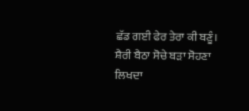ਛੱਡ ਗਈ ਫੇਰ ਤੇਰਾ ਕੀ ਬਣੂੰ।
ਸ਼ੈਰੀ ਬੈਠਾ ਸੋਚੇ ਬੜਾ ਸੋਹਣਾ ਲਿਖਦਾ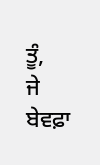ਤੂੰ,
ਜੇ ਬੇਵਫ਼ਾ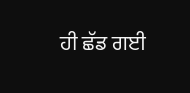ਹੀ ਛੱਡ ਗਈ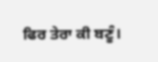ਫਿਰ ਤੇਰਾ ਕੀ ਬਣੂੰ।